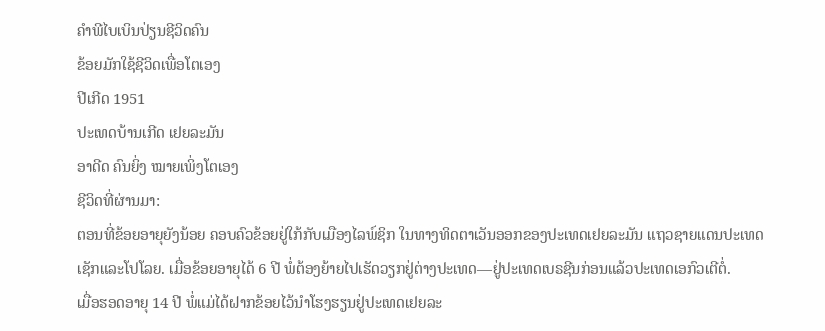ຄຳພີໄບເບິນປ່ຽນຊີວິດຄົນ
ຂ້ອຍມັກໃຊ້ຊີວິດເພື່ອໂຕເອງ
ປີເກີດ 1951
ປະເທດບ້ານເກີດ ເຢຍລະມັນ
ອາດີດ ຄົນຍິ່ງ ໝາຍເພິ່ງໂຕເອງ
ຊີວິດທີ່ຜ່ານມາ:
ຕອນທີ່ຂ້ອຍອາຍຸຍັງນ້ອຍ ຄອບຄົວຂ້ອຍຢູ່ໃກ້ກັບເມືອງໄລພ໌ຊິກ ໃນທາງທິດຕາເວັນອອກຂອງປະເທດເຢຍລະມັນ ແຖວຊາຍແດນປະເທດເຊັກແລະໂປໂລຍ. ເມື່ອຂ້ອຍອາຍຸໄດ້ 6 ປີ ພໍ່ຕ້ອງຍ້າຍໄປເຮັດວຽກຢູ່ຕ່າງປະເທດ—ຢູ່ປະເທດເບຣຊີນກ່ອນແລ້ວປະເທດເອກົວເຕີຕໍ່.
ເມື່ອຮອດອາຍຸ 14 ປີ ພໍ່ແມ່ໄດ້ຝາກຂ້ອຍໄວ້ນຳໂຮງຮຽນຢູ່ປະເທດເຢຍລະ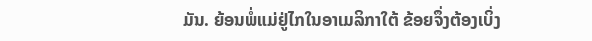ມັນ. ຍ້ອນພໍ່ແມ່ຢູ່ໄກໃນອາເມລິກາໃຕ້ ຂ້ອຍຈຶ່ງຕ້ອງເບິ່ງ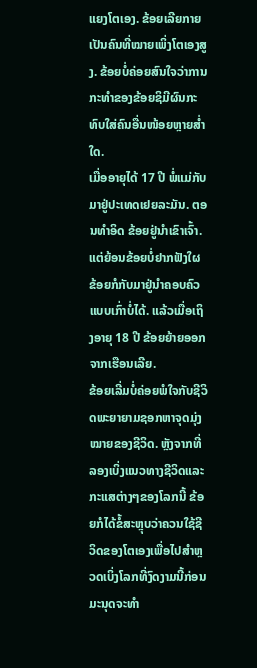ແຍງໂຕເອງ. ຂ້ອຍເລີຍກາຍເປັນຄົນທີ່ໝາຍເພິ່ງໂຕເອງສູງ. ຂ້ອຍບໍ່ຄ່ອຍສົນໃຈວ່າການກະທຳຂອງຂ້ອຍຊິມີຜົນກະທົບໃສ່ຄົນອື່ນໜ້ອຍຫຼາຍສ່ຳໃດ.
ເມື່ອອາຍຸໄດ້ 17 ປີ ພໍ່ແມ່ກັບມາຢູ່ປະເທດເຢຍລະມັນ. ຕອນທຳອິດ ຂ້ອຍຢູ່ນຳເຂົາເຈົ້າ. ແຕ່ຍ້ອນຂ້ອຍບໍ່ຢາກຟັງໃຜ ຂ້ອຍກໍກັບມາຢູ່ນຳຄອບຄົວແບບເກົ່າບໍ່ໄດ້. ແລ້ວເມື່ອເຖິງອາຍຸ 18 ປີ ຂ້ອຍຍ້າຍອອກຈາກເຮືອນເລີຍ.
ຂ້ອຍເລີ່ມບໍ່ຄ່ອຍພໍໃຈກັບຊີວິດພະຍາຍາມຊອກຫາຈຸດມຸ່ງໝາຍຂອງຊີວິດ. ຫຼັງຈາກທີ່ລອງເບິ່ງແນວທາງຊີວິດແລະກະແສຕ່າງໆຂອງໂລກນີ້ ຂ້ອຍກໍໄດ້ຂໍ້ສະຫຼຸບວ່າຄວນໃຊ້ຊີວິດຂອງໂຕເອງເພື່ອໄປສຳຫຼວດເບິ່ງໂລກທີ່ງົດງາມນີ້ກ່ອນມະນຸດຈະທຳ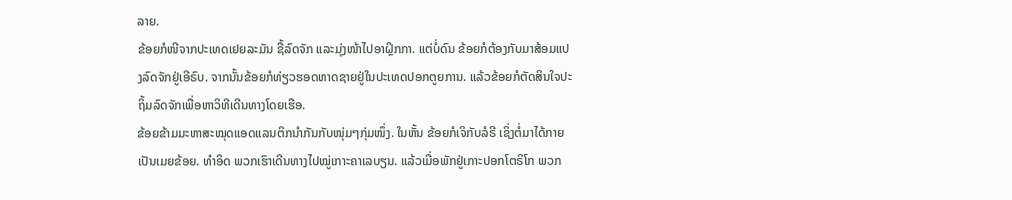ລາຍ.
ຂ້ອຍກໍໜີຈາກປະເທດເຢຍລະມັນ ຊື້ລົດຈັກ ແລະມຸ່ງໜ້າໄປອາຝຼິກກາ. ແຕ່ບໍ່ດົນ ຂ້ອຍກໍຕ້ອງກັບມາສ້ອມແປງລົດຈັກຢູ່ເອີຣົບ. ຈາກນັ້ນຂ້ອຍກໍທ່ຽວຮອດຫາດຊາຍຢູ່ໃນປະເທດປອກຕູຍການ. ແລ້ວຂ້ອຍກໍຕັດສິນໃຈປະຖິ້ມລົດຈັກເພື່ອຫາວິທີເດີນທາງໂດຍເຮືອ.
ຂ້ອຍຂ້າມມະຫາສະໝຸດແອດແລນຕິກນຳກັນກັບໜຸ່ມໆກຸ່ມໜຶ່ງ. ໃນຫັ້ນ ຂ້ອຍກໍເຈິກັບລໍຣີ ເຊິ່ງຕໍ່ມາໄດ້ກາຍເປັນເມຍຂ້ອຍ. ທຳອິດ ພວກເຮົາເດີນທາງໄປໝູ່ເກາະຄາເລບຽນ. ແລ້ວເມື່ອພັກຢູ່ເກາະປອກໂຕຣິໂກ ພວກ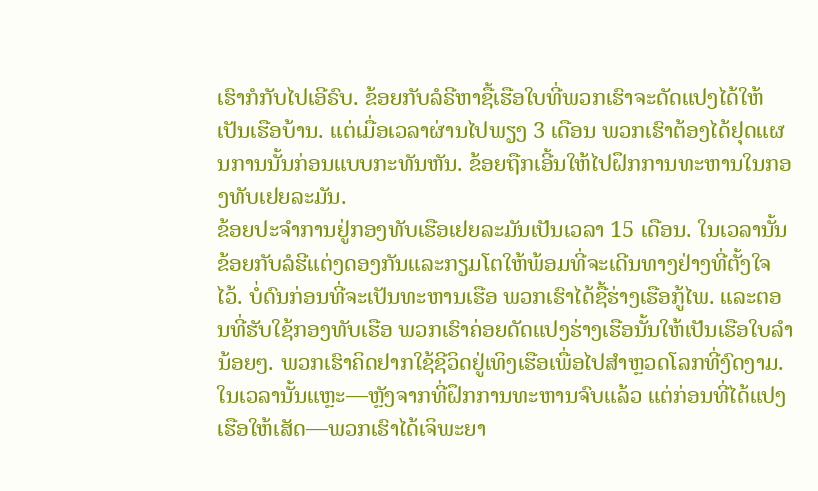ເຮົາກໍກັບໄປເອີຣົບ. ຂ້ອຍກັບລໍຣີຫາຊື້ເຮືອໃບທີ່ພວກເຮົາຈະດັດແປງໄດ້ໃຫ້ເປັນເຮືອບ້ານ. ແຕ່ເມື່ອເວລາຜ່ານໄປພຽງ 3 ເດືອນ ພວກເຮົາຕ້ອງໄດ້ຢຸດແຜນການນັ້ນກ່ອນແບບກະທັນຫັນ. ຂ້ອຍຖືກເອີ້ນໃຫ້ໄປຝຶກການທະຫານໃນກອງທັບເຢຍລະມັນ.
ຂ້ອຍປະຈຳການຢູ່ກອງທັບເຮືອເຢຍລະມັນເປັນເວລາ 15 ເດືອນ. ໃນເວລານັ້ນຂ້ອຍກັບລໍຮີແຕ່ງດອງກັນແລະກຽມໂຕໃຫ້ພ້ອມທີ່ຈະເດີນທາງຢ່າງທີ່ຕັ້ງໃຈໄວ້. ບໍ່ດົນກ່ອນທີ່ຈະເປັນທະຫານເຮືອ ພວກເຮົາໄດ້ຊື້ຮ່າງເຮືອກູ້ໄພ. ແລະຕອນທີ່ຮັບໃຊ້ກອງທັບເຮືອ ພວກເຮົາຄ່ອຍດັດແປງຮ່າງເຮືອນັ້ນໃຫ້ເປັນເຮືອໃບລຳນ້ອຍໆ. ພວກເຮົາຄິດຢາກໃຊ້ຊີວິດຢູ່ເທິງເຮືອເພື່ອໄປສຳຫຼວດໂລກທີ່ງົດງາມ. ໃນເວລານັ້ນແຫຼະ—ຫຼັງຈາກທີ່ຝຶກການທະຫານຈົບແລ້ວ ແຕ່ກ່ອນທີ່ໄດ້ແປງເຮືອໃຫ້ເສັດ—ພວກເຮົາໄດ້ເຈິພະຍາ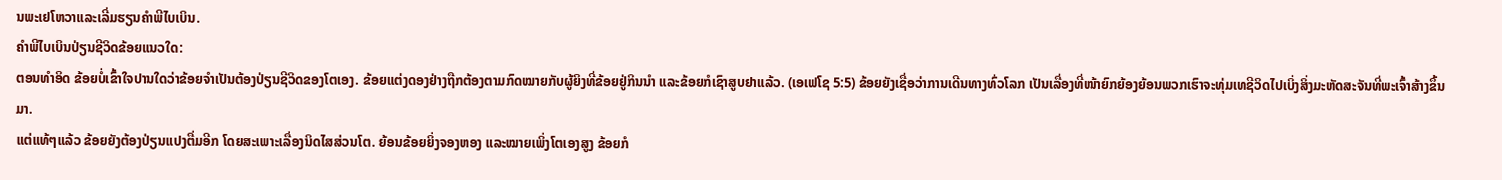ນພະເຢໂຫວາແລະເລີ່ມຮຽນຄຳພີໄບເບິນ.
ຄຳພີໄບເບິນປ່ຽນຊີວິດຂ້ອຍແນວໃດ:
ຕອນທຳອິດ ຂ້ອຍບໍ່ເຂົ້າໃຈປານໃດວ່າຂ້ອຍຈຳເປັນຕ້ອງປ່ຽນຊີວິດຂອງໂຕເອງ. ຂ້ອຍແຕ່ງດອງຢ່າງຖືກຕ້ອງຕາມກົດໝາຍກັບຜູ້ຍິງທີ່ຂ້ອຍຢູ່ກິນນຳ ແລະຂ້ອຍກໍເຊົາສູບຢາແລ້ວ. (ເອເຟໂຊ 5:5) ຂ້ອຍຍັງເຊື່ອວ່າການເດີນທາງທົ່ວໂລກ ເປັນເລື່ອງທີ່ໜ້າຍົກຍ້ອງຍ້ອນພວກເຮົາຈະທຸ່ມເທຊີວິດໄປເບິ່ງສິ່ງມະຫັດສະຈັນທີ່ພະເຈົ້າສ້າງຂຶ້ນມາ.
ແຕ່ແທ້ໆແລ້ວ ຂ້ອຍຍັງຕ້ອງປ່ຽນແປງຕື່ມອີກ ໂດຍສະເພາະເລື່ອງນິດໄສສ່ວນໂຕ. ຍ້ອນຂ້ອຍຍິ່ງຈອງຫອງ ແລະໝາຍເພິ່ງໂຕເອງສູງ ຂ້ອຍກໍ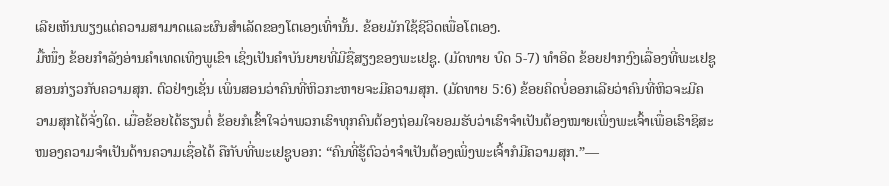ເລີຍເຫັນພຽງແຕ່ຄວາມສາມາດແລະຜົນສຳເລັດຂອງໂຕເອງເທົ່ານັ້ນ. ຂ້ອຍມັກໃຊ້ຊີວິດເພື່ອໂຕເອງ.
ມື້ໜຶ່ງ ຂ້ອຍກຳລັງອ່ານຄຳເທດເທິງພູເຂົາ ເຊິ່ງເປັນຄຳບັນຍາຍທີ່ມີຊື່ສຽງຂອງພະເຢຊູ. (ມັດທາຍ ບົດ 5-7) ທຳອິດ ຂ້ອຍຢາກງົງເລື່ອງທີ່ພະເຢຊູສອນກ່ຽວກັບຄວາມສຸກ. ຕົວຢ່າງເຊັ່ນ ເພິ່ນສອນວ່າຄົນທີ່ຫິວກະຫາຍຈະມີຄວາມສຸກ. (ມັດທາຍ 5:6) ຂ້ອຍຄິດບໍ່ອອກເລີຍວ່າຄົນທີ່ຫິວຈະມີຄວາມສຸກໄດ້ຈັ່ງໃດ. ເມື່ອຂ້ອຍໄດ້ຮຽນຕໍ່ ຂ້ອຍກໍເຂົ້າໃຈວ່າພວກເຮົາທຸກຄົນຕ້ອງຖ່ອມໃຈຍອມຮັບວ່າເຮົາຈຳເປັນຕ້ອງໝາຍເພິ່ງພະເຈົ້າເພື່ອເຮົາຊິສະໜອງຄວາມຈຳເປັນດ້ານຄວາມເຊື່ອໄດ້ ຄືກັບທີ່ພະເຢຊູບອກ: “ຄົນທີ່ຮູ້ຕົວວ່າຈຳເປັນຕ້ອງເພິ່ງພະເຈົ້າກໍມີຄວາມສຸກ.”—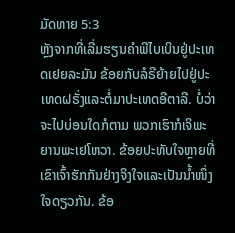ມັດທາຍ 5:3
ຫຼັງຈາກທີ່ເລີ່ມຮຽນຄຳພີໄບເບິນຢູ່ປະເທດເຢຍລະມັນ ຂ້ອຍກັບລໍຣີຍ້າຍໄປຢູ່ປະເທດຝຣັ່ງແລະຕໍ່ມາປະເທດອີຕາລີ. ບໍ່ວ່າຈະໄປບ່ອນໃດກໍຕາມ ພວກເຮົາກໍເຈິພະຍານພະເຢໂຫວາ. ຂ້ອຍປະທັບໃຈຫຼາຍທີ່ເຂົາເຈົ້າຮັກກັນຢ່າງຈິງໃຈແລະເປັນນ້ຳໜຶ່ງໃຈດຽວກັນ. ຂ້ອ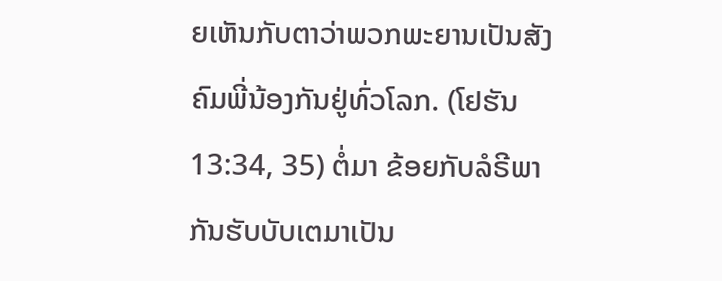ຍເຫັນກັບຕາວ່າພວກພະຍານເປັນສັງຄົມພີ່ນ້ອງກັນຢູ່ທົ່ວໂລກ. (ໂຢຮັນ 13:34, 35) ຕໍ່ມາ ຂ້ອຍກັບລໍຣີພາກັນຮັບບັບເຕມາເປັນ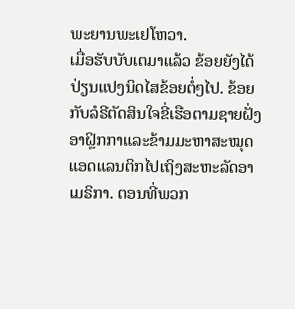ພະຍານພະເຢໂຫວາ.
ເມື່ອຮັບບັບເຕມາແລ້ວ ຂ້ອຍຍັງໄດ້ປ່ຽນແປງນິດໄສຂ້ອຍຕໍ່ໆໄປ. ຂ້ອຍກັບລໍຣີຕັດສິນໃຈຂີ່ເຮືອຕາມຊາຍຝັ່ງອາຝຼິກກາແລະຂ້າມມະຫາສະໝຸດແອດແລນຕິກໄປເຖິງສະຫະລັດອາເມຣິກາ. ຕອນທີ່ພວກ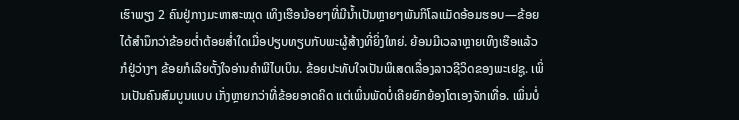ເຮົາພຽງ 2 ຄົນຢູ່ກາງມະຫາສະໝຸດ ເທິງເຮືອນ້ອຍໆທີ່ມີນ້ຳເປັນຫຼາຍໆພັນກິໂລແມັດອ້ອມຮອບ—ຂ້ອຍໄດ້ສຳນຶກວ່າຂ້ອຍຕ່ຳຕ້ອຍສ່ຳໃດເມື່ອປຽບທຽບກັບພະຜູ້ສ້າງທີ່ຍິ່ງໃຫຍ່. ຍ້ອນມີເວລາຫຼາຍເທິງເຮືອແລ້ວກໍຢູ່ວ່າງໆ ຂ້ອຍກໍເລີຍຕັ້ງໃຈອ່ານຄຳພີໄບເບິນ. ຂ້ອຍປະທັບໃຈເປັນພິເສດເລື່ອງລາວຊີວິດຂອງພະເຢຊູ. ເພິ່ນເປັນຄົນສົມບູນແບບ ເກັ່ງຫຼາຍກວ່າທີ່ຂ້ອຍອາດຄິດ ແຕ່ເພິ່ນພັດບໍ່ເຄີຍຍົກຍ້ອງໂຕເອງຈັກເທື່ອ. ເພິ່ນບໍ່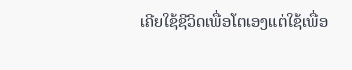ເຄີຍໃຊ້ຊີວິດເພື່ອໂຕເອງແຕ່ໃຊ້ເພື່ອ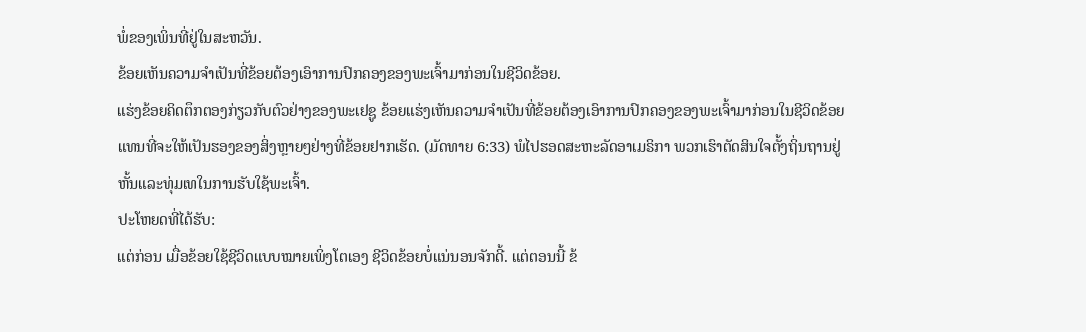ພໍ່ຂອງເພິ່ນທີ່ຢູ່ໃນສະຫວັນ.
ຂ້ອຍເຫັນຄວາມຈຳເປັນທີ່ຂ້ອຍຕ້ອງເອົາການປົກຄອງຂອງພະເຈົ້າມາກ່ອນໃນຊີວິດຂ້ອຍ.
ແຮ່ງຂ້ອຍຄິດຕຶກຕອງກ່ຽວກັບຕົວຢ່າງຂອງພະເຢຊູ ຂ້ອຍແຮ່ງເຫັນຄວາມຈຳເປັນທີ່ຂ້ອຍຕ້ອງເອົາການປົກຄອງຂອງພະເຈົ້າມາກ່ອນໃນຊີວິດຂ້ອຍແທນທີ່ຈະໃຫ້ເປັນຮອງຂອງສິ່ງຫຼາຍໆຢ່າງທີ່ຂ້ອຍຢາກເຮັດ. (ມັດທາຍ 6:33) ພໍໄປຮອດສະຫະລັດອາເມຣິກາ ພວກເຮົາຕັດສິນໃຈຕັ້ງຖິ່ນຖານຢູ່ຫັ້ນແລະທຸ່ມເທໃນການຮັບໃຊ້ພະເຈົ້າ.
ປະໂຫຍດທີ່ໄດ້ຮັບ:
ແຕ່ກ່ອນ ເມື່ອຂ້ອຍໃຊ້ຊີວິດແບບໝາຍເພິ່ງໂຕເອງ ຊີວິດຂ້ອຍບໍ່ແນ່ນອນຈັກດີ້. ແຕ່ຕອນນີ້ ຂ້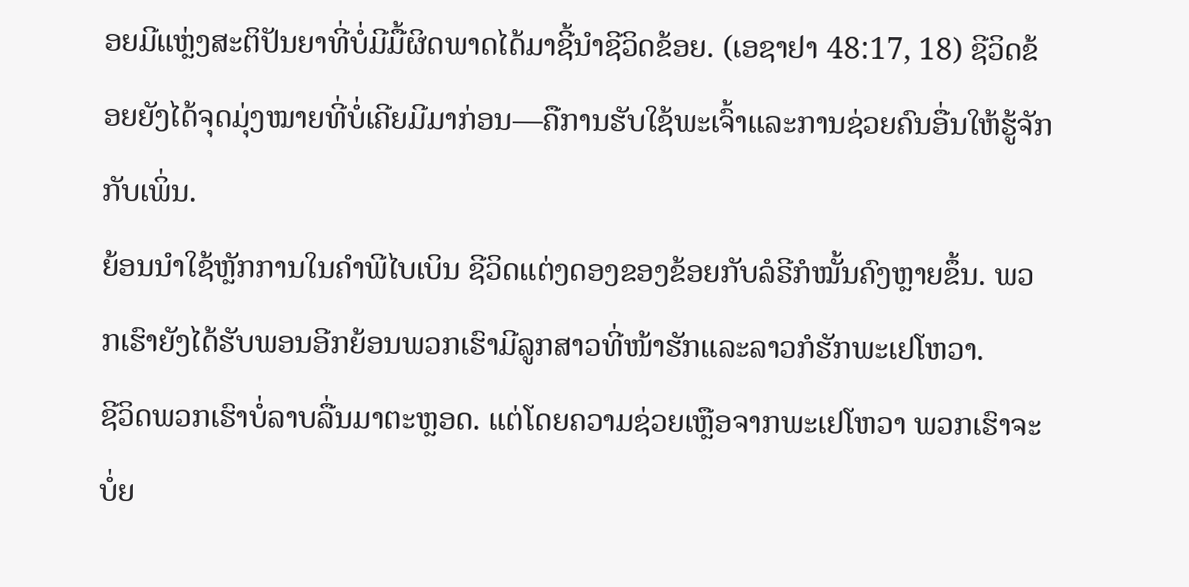ອຍມີແຫຼ່ງສະຕິປັນຍາທີ່ບໍ່ມີມື້ຜິດພາດໄດ້ມາຊີ້ນຳຊີວິດຂ້ອຍ. (ເອຊາຢາ 48:17, 18) ຊີວິດຂ້ອຍຍັງໄດ້ຈຸດມຸ່ງໝາຍທີ່ບໍ່ເຄີຍມີມາກ່ອນ—ຄືການຮັບໃຊ້ພະເຈົ້າແລະການຊ່ວຍຄົນອື່ນໃຫ້ຮູ້ຈັກກັບເພິ່ນ.
ຍ້ອນນຳໃຊ້ຫຼັກການໃນຄຳພີໄບເບິນ ຊີວິດແຕ່ງດອງຂອງຂ້ອຍກັບລໍຣີກໍໝັ້ນຄົງຫຼາຍຂຶ້ນ. ພວກເຮົາຍັງໄດ້ຮັບພອນອີກຍ້ອນພວກເຮົາມີລູກສາວທີ່ໜ້າຮັກແລະລາວກໍຮັກພະເຢໂຫວາ.
ຊີວິດພວກເຮົາບໍ່ລາບລື່ນມາຕະຫຼອດ. ແຕ່ໂດຍຄວາມຊ່ວຍເຫຼືອຈາກພະເຢໂຫວາ ພວກເຮົາຈະບໍ່ຍ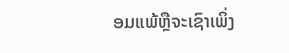ອມແພ້ຫຼືຈະເຊົາເພິ່ງ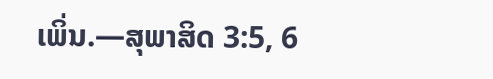ເພິ່ນ.—ສຸພາສິດ 3:5, 6